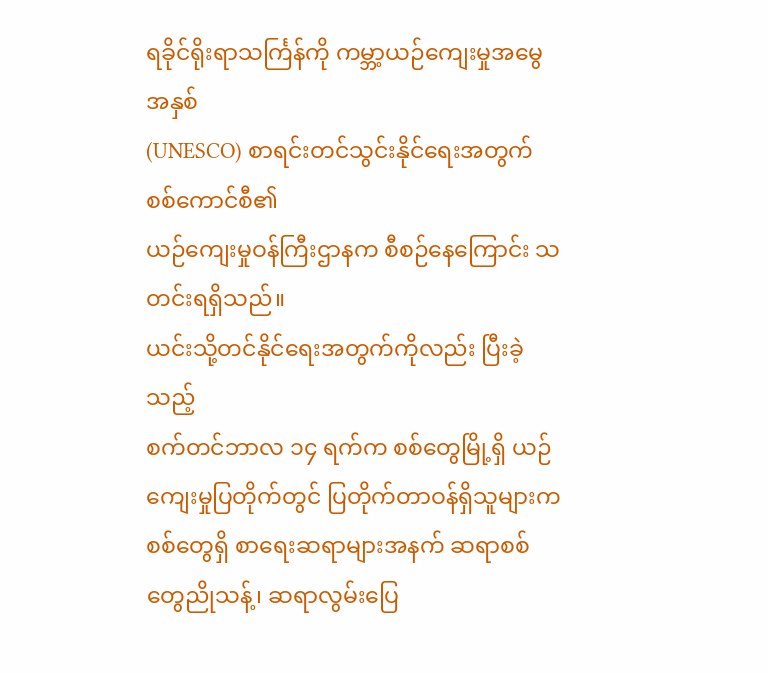ရခိုင်ရိုးရာသင်္ကြန်ကို ကမ္ဘာ့ယဉ်ကျေးမှုအမွေအနှစ်
(UNESCO) စာရင်းတင်သွင်းနိုင်ရေးအတွက်
စစ်ကောင်စီ၏
ယဉ်ကျေးမှုဝန်ကြီးဌာနက စီစဉ်နေကြောင်း သတင်းရရှိသည်။
ယင်းသို့တင်နိုင်ရေးအတွက်ကိုလည်း ပြီးခဲ့သည့်
စက်တင်ဘာလ ၁၄ ရက်က စစ်တွေမြို့ရှိ ယဉ်ကျေးမှုပြတိုက်တွင် ပြတိုက်တာဝန်ရှိသူများက
စစ်တွေရှိ စာရေးဆရာများအနက် ဆရာစစ်တွေညိုသန့်၊ ဆရာလွမ်းပြေ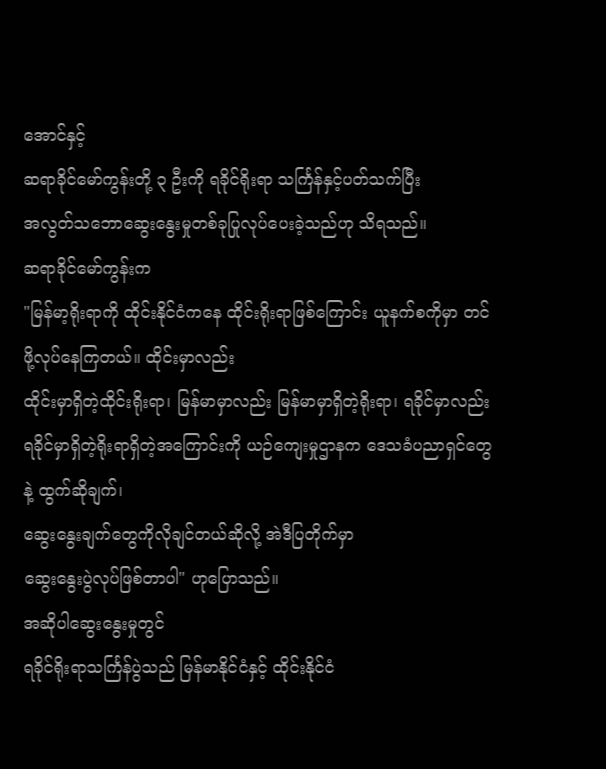အောင်နှင့်
ဆရာခိုင်မော်ကွန်းတို့ ၃ ဦးကို ရခိုင်ရိုးရာ သင်္ကြန်နှင့်ပတ်သက်ပြီး
အလွတ်သဘောဆွေးနွေးမှုတစ်ခုပြုလုပ်ပေးခဲ့သည်ဟု သိရသည်။
ဆရာခိုင်မော်ကွန်းက
"မြန်မာ့ရိုးရာကို ထိုင်းနိုင်ငံကနေ ထိုင်းရိုးရာဖြစ်ကြောင်း ယူနက်စကိုမှာ တင်ဖို့လုပ်နေကြတယ်။ ထိုင်းမှာလည်း
ထိုင်းမှာရှိတဲ့ထိုင်းရိုးရာ၊ မြန်မာမှာလည်း မြန်မာမှာရှိတဲ့ရိုးရာ၊ ရခိုင်မှာလည်း
ရခိုင်မှာရှိတဲ့ရိုးရာရှိတဲ့အကြောင်းကို ယဉ်ကျေးမှုဌာနက ဒေသခံပညာရှင်တွေနဲ့ ထွက်ဆိုချက်၊
ဆွေးနွေးချက်တွေကိုလိုချင်တယ်ဆိုလို့ အဲဒီပြတိုက်မှာ
ဆွေးနွေးပွဲလုပ်ဖြစ်တာပါ" ဟုပြောသည်။
အဆိုပါဆွေးနွေးမှုတွင်
ရခိုင်ရိုးရာသင်္ကြန်ပွဲသည် မြန်မာနိုင်ငံနှင့် ထိုင်းနိုင်ငံ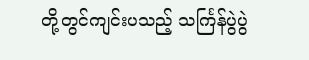တို့တွင်ကျင်းပသည့် သင်္ကြန်ပွဲပွဲ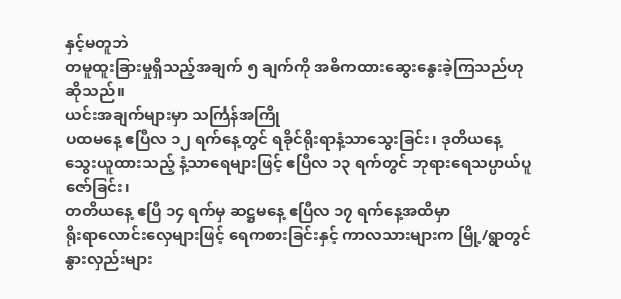နှင့်မတူဘဲ
တမူထူးခြားမှုရှိသည့်အချက် ၅ ချက်ကို အဓိကထားဆွေးနွေးခဲ့ကြသည်ဟု ဆိုသည်။
ယင်းအချက်များမှာ သင်္ကြန်အကြို
ပထမနေ့ ဧပြီလ ၁၂ ရက်နေ့တွင် ရခိုင်ရိုးရာနံ့သာသွေးခြင်း၊ ဒုတိယနေ့
သွေးယူထားသည့် နံ့သာရေများဖြင့် ဧပြီလ ၁၃ ရက်တွင် ဘုရားရေသပ္ပာယ်ပူဇော်ခြင်း၊
တတိယနေ့ ဧပြီ ၁၄ ရက်မှ ဆဋ္ဌမနေ့ ဧပြီလ ၁၇ ရက်နေ့အထိမှာ
ရိုးရာလောင်းလှေများဖြင့် ရေကစားခြင်းနှင့် ကာလသားများက မြို့/ရွာတွင်
နွားလှည်းများ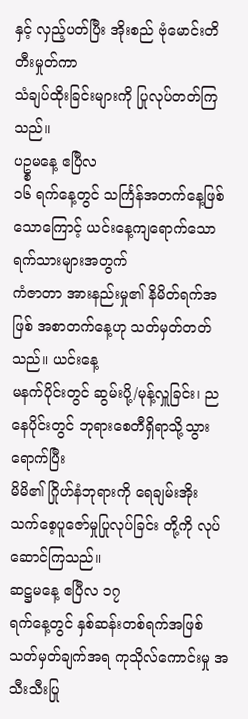နှင့် လှည့်ပတ်ပြီး အိုးစည် ဗုံမောင်းတိတီးမှုတ်ကာ
သံချပ်ထိုးခြင်းများကို ပြုလုပ်တတ်ကြသည်။
ပဥ္စမနေ့ ဧပြီလ
၁၆ ရက်နေ့တွင် သင်္ကြန်အတက်နေ့ဖြစ်သောကြောင့် ယင်းနေ့ကျရောက်သော ရက်သားများအတွက်
ကံဇာတာ အားနည်းမှု၏ နိမိတ်ရက်အဖြစ် အစာတက်နေ့ဟု သတ်မှတ်တတ်သည်။ ယင်းနေ့
မနက်ပိုင်းတွင် ဆွမ်းပို့/မုန့်လှူခြင်း၊ ညနေပိုင်းတွင် ဘုရားစေတီရှိရာသို့သွားရောက်ပြီး
မိမိ၏ ဂြိုဟ်နံဘုရားကို ရေချမ်းအိုး သက်စေ့ပူဇော်မှုပြုလုပ်ခြင်း တို့ကို လုပ်ဆောင်ကြသည်။
ဆဋ္ဌမနေ့ ဧပြီလ ၁၇
ရက်နေ့တွင် နှစ်ဆန်းတစ်ရက်အဖြစ် သတ်မှတ်ချက်အရ ကုသိုလ်ကောင်းမှု အသီးသီးပြု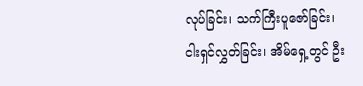လုပ်ခြင်း၊ သက်ကြီးပူဇော်ခြင်း၊
ငါးရှင်လွှတ်ခြင်း၊ အိမ်ရှေ့တွင် ဦး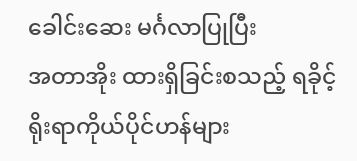ခေါင်းဆေး မင်္ဂလာပြုပြီး
အတာအိုး ထားရှိခြင်းစသည့် ရခိုင့်ရိုးရာကိုယ်ပိုင်ဟန်များ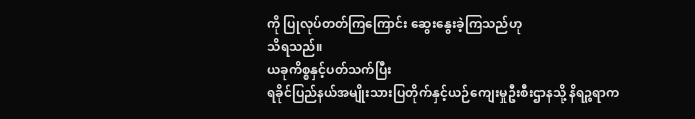ကို ပြုလုပ်တတ်ကြကြောင်း ဆွေးနွေးခဲ့ကြသည်ဟု
သိရသည်။
ယခုကိစ္စနှင့်ပတ်သက်ပြီး
ရခိုင်ပြည်နယ်အမျိုးသားပြတိုက်နှင့်ယဉ်ကျေးမှုဦးစီးဌာနသို့ နိရဉ္စရာက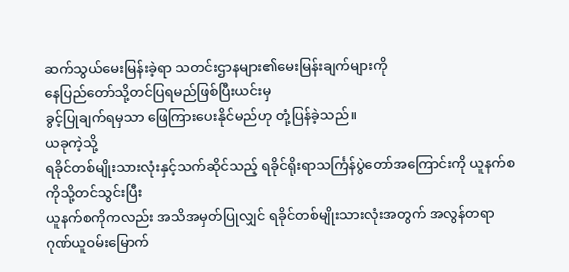ဆက်သွယ်မေးမြန်းခဲ့ရာ သတင်းဌာနများ၏မေးမြန်းချက်များကို
နေပြည်တော်သို့တင်ပြရမည်ဖြစ်ပြီးယင်းမှ
ခွင့်ပြုချက်ရမှသာ ဖြေကြားပေးနိုင်မည်ဟု တုံ့ပြန်ခဲ့သည်။
ယခုကဲ့သို့
ရခိုင်တစ်မျိုးသားလုံးနှင့်သက်ဆိုင်သည့် ရခိုင်ရိုးရာသင်္ကြန်ပွဲတော်အကြောင်းကို ယူနက်စကိုသို့တင်သွင်းပြီး
ယူနက်စကိုကလည်း အသိအမှတ်ပြုလျှင် ရခိုင်တစ်မျိုးသားလုံးအတွက် အလွန်တရာ
ဂုဏ်ယူဝမ်းမြောက်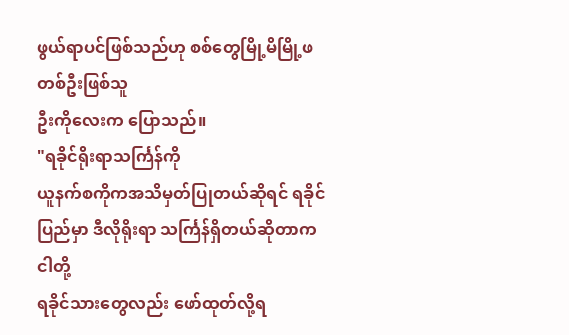ဖွယ်ရာပင်ဖြစ်သည်ဟု စစ်တွေမြို့မိမြို့ဖတစ်ဦးဖြစ်သူ
ဦးကိုလေးက ပြောသည်။
"ရခိုင်ရိုးရာသင်္ကြန်ကို
ယူနက်စကိုကအသိမှတ်ပြုတယ်ဆိုရင် ရခိုင်ပြည်မှာ ဒီလိုရိုးရာ သင်္ကြန်ရှိတယ်ဆိုတာက ငါတို့
ရခိုင်သားတွေလည်း ဖော်ထုတ်လို့ရ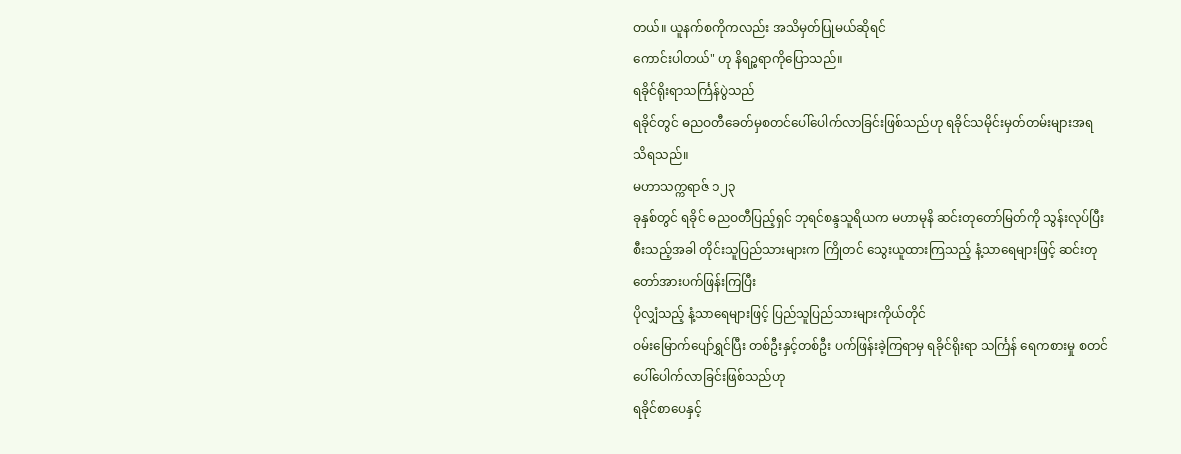တယ်။ ယူနက်စကိုကလည်း အသိမှတ်ပြုမယ်ဆိုရင်
ကောင်းပါတယ်" ဟု နိရဉ္စရာကိုပြောသည်။
ရခိုင်ရိုးရာသင်္ကြန်ပွဲသည်
ရခိုင်တွင် ဓညဝတီခေတ်မှစတင်ပေါ်ပေါက်လာခြင်းဖြစ်သည်ဟု ရခိုင်သမိုင်းမှတ်တမ်းများအရ
သိရသည်။
မဟာသက္ကရာဇ် ၁၂၃
ခုနှစ်တွင် ရခိုင် ဓညဝတီပြည့်ရှင် ဘုရင်စန္ဒသူရိယက မဟာမုနိ ဆင်းတုတော်မြတ်ကို သွန်းလုပ်ပြီးစီးသည့်အခါ တိုင်းသူပြည်သားများက ကြိုတင် သွေးယူထားကြသည့် နံ့သာရေများဖြင့် ဆင်းတုတော်အားပက်ဖြန်းကြပြီး
ပိုလျှံသည့် နံ့သာရေများဖြင့် ပြည်သူပြည်သားများကိုယ်တိုင်
ဝမ်းမြောက်ပျော်ရွှင်ပြီး တစ်ဦးနှင့်တစ်ဦး ပက်ဖြန်းခဲ့ကြရာမှ ရခိုင်ရိုးရာ သင်္ကြန် ရေကစားမှု စတင်ပေါ်ပေါက်လာခြင်းဖြစ်သည်ဟု
ရခိုင်စာပေနှင့်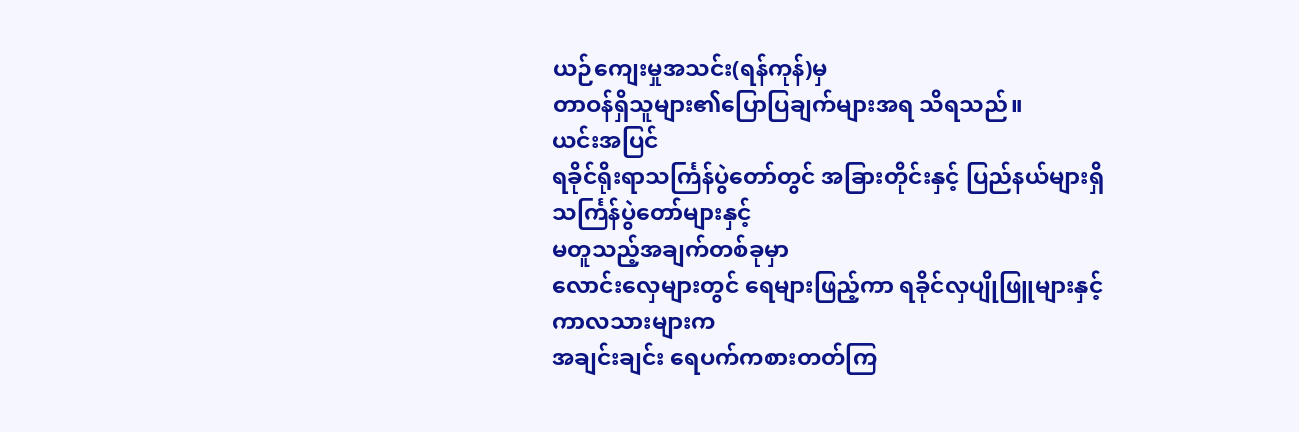ယဉ်ကျေးမှုအသင်း(ရန်ကုန်)မှ
တာဝန်ရှိသူများ၏ပြောပြချက်များအရ သိရသည်။
ယင်းအပြင်
ရခိုင်ရိုးရာသင်္ကြန်ပွဲတော်တွင် အခြားတိုင်းနှင့် ပြည်နယ်များရှိ
သင်္ကြန်ပွဲတော်များနှင့်
မတူသည့်အချက်တစ်ခုမှာ
လောင်းလှေများတွင် ရေများဖြည့်ကာ ရခိုင်လှပျိုဖြူများနှင့် ကာလသားများက
အချင်းချင်း ရေပက်ကစားတတ်ကြ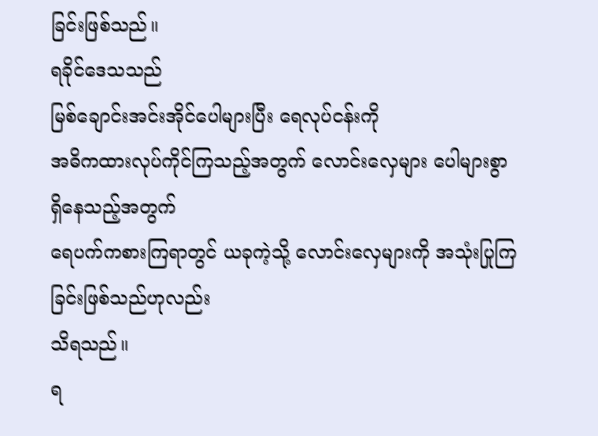ခြင်းဖြစ်သည်။
ရခိုင်ဒေသသည်
မြစ်ချောင်းအင်းအိုင်ပေါများပြီး ရေလုပ်ငန်းကို
အဓိကထားလုပ်ကိုင်ကြသည့်အတွက် လောင်းလှေများ ပေါများစွာရှိနေသည့်အတွက်
ရေပက်ကစားကြရာတွင် ယခုကဲ့သို့ လောင်းလှေများကို အသုံးပြုကြခြင်းဖြစ်သည်ဟုလည်း
သိရသည်။
ရ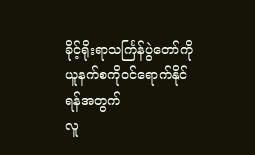ခိုင့်ရိုးရာသင်္ကြန်ပွဲတော်ကို ယူနက်စကိုဝင်ရောက်နိုင်ရန်အတွက်
လူ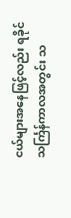ငယ်များအနေဖြင့်လည်း ရခိုင်သင်္ကြန်ကာလအတွင်း သ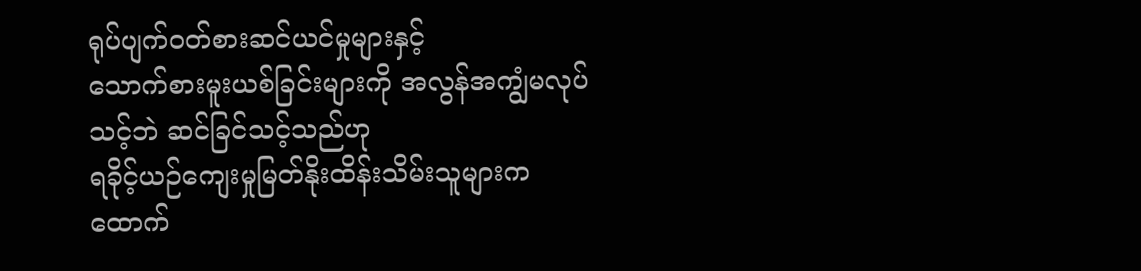ရုပ်ပျက်ဝတ်စားဆင်ယင်မှုများနှင့်
သောက်စားမူးယစ်ခြင်းများကို အလွန်အကျွံမလုပ်သင့်ဘဲ ဆင်ခြင်သင့်သည်ဟု
ရခိုင့်ယဉ်ကျေးမှုမြတ်နိုးထိန်းသိမ်းသူများက ထောက်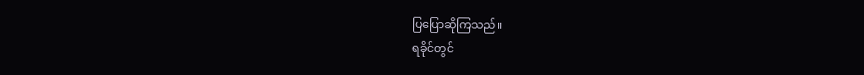ပြပြောဆိုကြသည်။
ရခိုင်တွင်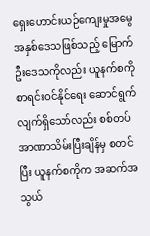ရှေးဟောင်းယဉ်ကျေးမှုအမွေအနှစ်ဒေသဖြစ်သည့် မြောက်ဦးဒေသကိုလည်း ယူနက်စကို စာရင်းဝင်နိုင်ရေး ဆောင်ရွက်လျက်ရှိသော်လည်း စစ်တပ် အာဏာသိမ်းပြီးချိန်မှ စတင်ပြီး ယူနက်စကိုက အဆက်အသွယ်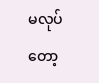မလုပ်တော့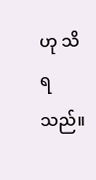ဟု သိရသည်။